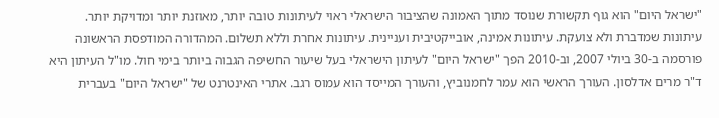"ישראל היום" הוא גוף תקשורת שנוסד מתוך האמונה שהציבור הישראלי ראוי לעיתונות טובה יותר, מאוזנת יותר ומדויקת יותר. עיתונות שמדברת ולא צועקת. עיתונות אמינה, אובייקטיבית ועניינית. עיתונות אחרת וללא תשלום. המהדורה המודפסת הראשונה פורסמה ב-30 ביולי 2007, וב-2010 הפך "ישראל היום" לעיתון הישראלי בעל שיעור החשיפה הגבוה ביותר בימי חול. מו"ל העיתון היא ד"ר מרים אדלסון. העורך הראשי הוא עמר לחמנוביץ, והעורך המייסד הוא עמוס רגב. אתרי האינטרנט של "ישראל היום" בעברית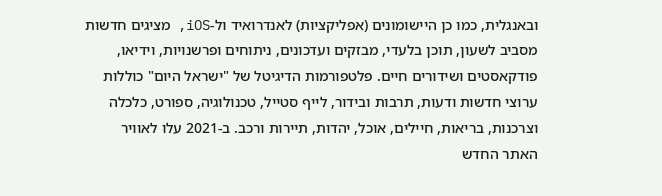ובאנגלית, כמו כן היישומונים (אפליקציות) לאנדרואיד ול-iOS, מציגים חדשות מסביב לשעון, תוכן בלעדי, מבזקים ועדכונים, ניתוחים ופרשנויות, וידיאו, פודקאסטים ושידורים חיים. פלטפורמות הדיגיטל של "ישראל היום" כוללות ערוצי חדשות ודעות, תרבות ובידור, לייף סטייל, טכנולוגיה, ספורט, כלכלה וצרכנות, בריאות, חיילים, אוכל, יהדות, תיירות ורכב. ב-2021 עלו לאוויר האתר החדש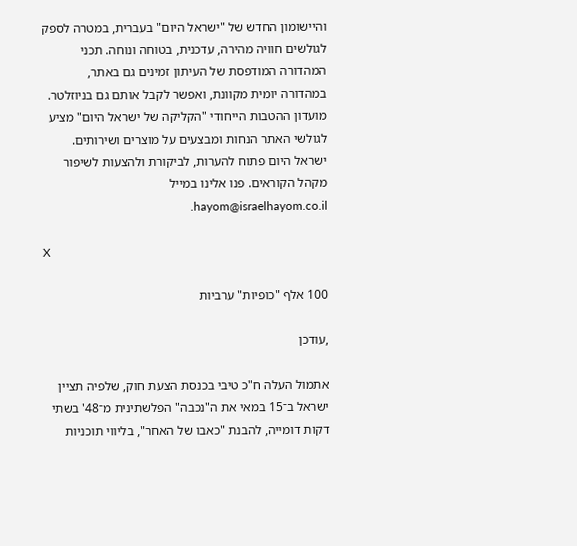והיישומון החדש של "ישראל היום" בעברית, במטרה לספק לגולשים חוויה מהירה, עדכנית, בטוחה ונוחה. תכני המהדורה המודפסת של העיתון זמינים גם באתר, במהדורה יומית מקוונת, ואפשר לקבל אותם גם בניוזלטר. מועדון ההטבות הייחודי "הקליקה של ישראל היום" מציע לגולשי האתר הנחות ומבצעים על מוצרים ושירותים. ישראל היום פתוח להערות, לביקורת ולהצעות לשיפור מקהל הקוראים. פנו אלינו במייל hayom@israelhayom.co.il.

X

100 אלף "כופיות" ערביות

,עודכן

אתמול העלה ח"כ טיבי בכנסת הצעת חוק, שלפיה תציין ישראל ב־15 במאי את ה"נכבה" הפלשתינית מ־48' בשתי דקות דומייה, להבנת "כאבו של האחר", בליווי תוכניות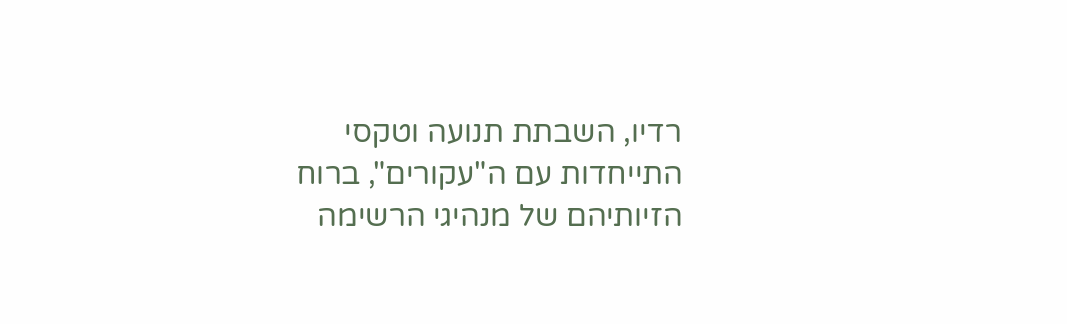רדיו, השבתת תנועה וטקסי התייחדות עם ה"עקורים", ברוח הזיותיהם של מנהיגי הרשימה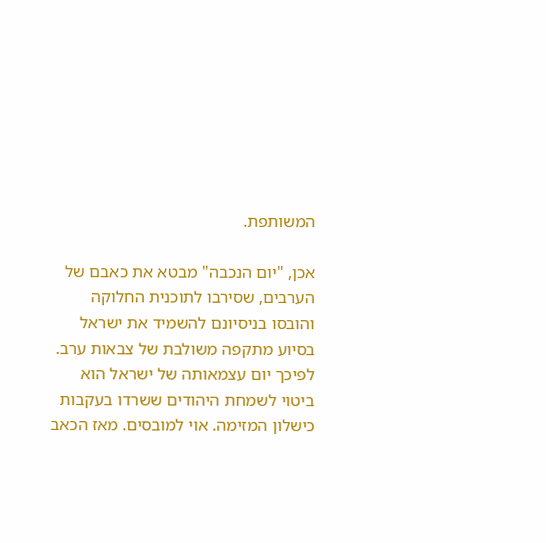המשותפת.

אכן, "יום הנכבה" מבטא את כאבם של הערבים, שסירבו לתוכנית החלוקה והובסו בניסיונם להשמיד את ישראל בסיוע מתקפה משולבת של צבאות ערב. לפיכך יום עצמאותה של ישראל הוא ביטוי לשמחת היהודים ששרדו בעקבות כישלון המזימה. אוי למובסים. מאז הכאב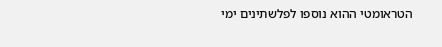הטראומטי ההוא נוספו לפלשתינים ימי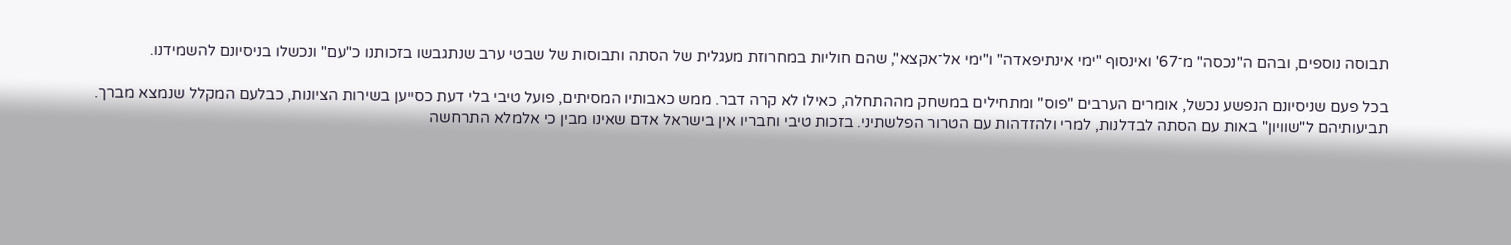תבוסה נוספים, ובהם ה"נכסה" מ־67' ואינסוף "ימי אינתיפאדה" ו"ימי אל־אקצא", שהם חוליות במחרוזת מעגלית של הסתה ותבוסות של שבטי ערב שנתגבשו בזכותנו כ"עם" ונכשלו בניסיונם להשמידנו.

בכל פעם שניסיונם הנפשע נכשל, אומרים הערבים "פוס" ומתחילים במשחק מההתחלה, כאילו לא קרה דבר. ממש כאבותיו המסיתים, פועל טיבי בלי דעת כסייען בשירות הציונות, כבלעם המקלל שנמצא מברך. תביעותיהם ל"שוויון" באות עם הסתה לבדלנות, למרי ולהזדהות עם הטרור הפלשתיני. בזכות טיבי וחבריו אין בישראל אדם שאינו מבין כי אלמלא התרחשה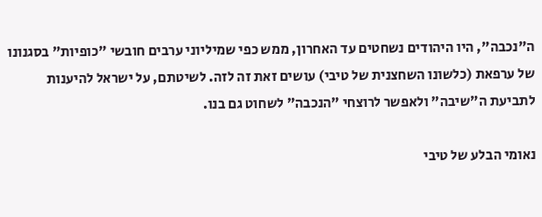ה"נכבה", היו היהודים נשחטים עד האחרון, ממש כפי שמיליוני ערבים חובשי "כופיות" בסגנונו של ערפאת (כלשונו השחצנית של טיבי) עושים זאת זה לזה. לשיטתם, על ישראל להיענות לתביעת ה"שיבה" ולאפשר לרוצחי "הנכבה" לשחוט גם בנו.

נאומי הבלע של טיבי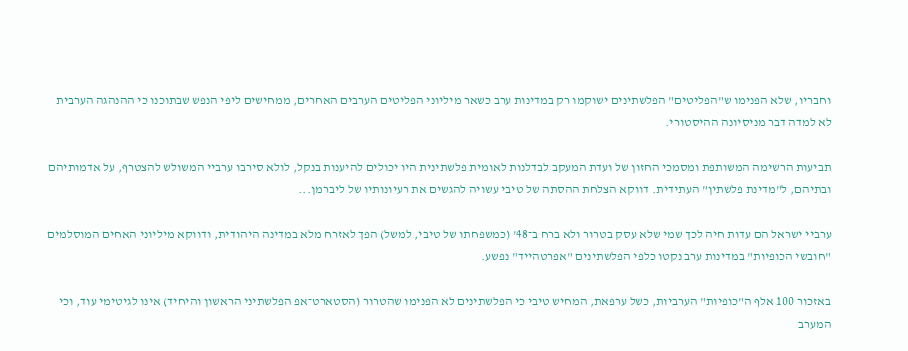וחבריו, שלא הפנימו ש"הפליטים" הפלשתינים ישוקמו רק במדינות ערב כשאר מיליוני הפליטים הערבים האחרים, ממחישים ליפי הנפש שבתוכנו כי ההנהגה הערבית לא למדה דבר מניסיונה ההיסטורי.

תביעות הרשימה המשותפת ומסמכי החזון של ועדת המעקב לבדלנות לאומית פלשתינית היו יכולים להיענות בנקל, לולא סירבו ערביי המשולש להצטרף, על אדמותיהם ובתיהם, ל"מדינת פלשתין" העתידית. דווקא הצלחת ההסתה של טיבי עשויה להגשים את רעיונותיו של ליברמן...

ערביי ישראל הם עדות חיה לכך שמי שלא עסק בטרור ולא ברח ב־48' (כמשפחתו של טיבי, למשל) הפך לאזרח מלא במדינה היהודית, ודווקא מיליוני האחים המוסלמים "חובשי הכופיות" במדינות ערב נקטו כלפי הפלשתינים "אפרטהייד" נפשע.

באזכור 100 אלף ה"כופיות" הערביות, כשל ערפאת, המחיש טיבי כי הפלשתינים לא הפנימו שהטרור (הסטארט־אפ הפלשתיני הראשון והיחיד) אינו לגיטימי עוד, וכי המערב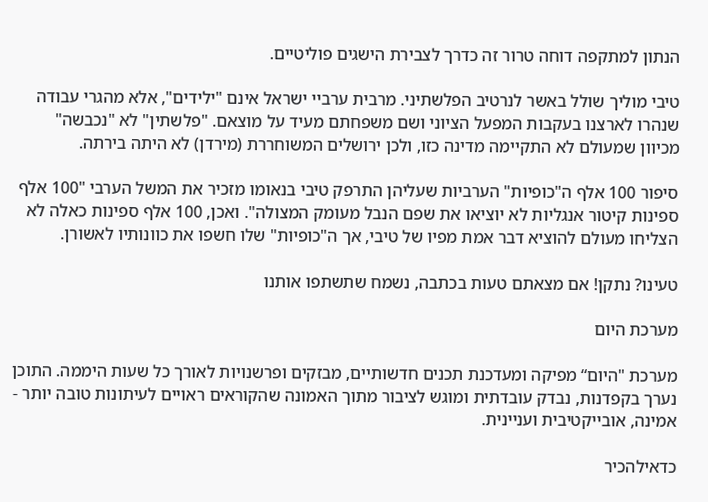הנתון למתקפה דוחה טרור זה כדרך לצבירת הישגים פוליטיים.

טיבי מוליך שולל באשר לנרטיב הפלשתיני. מרבית ערביי ישראל אינם "ילידים", אלא מהגרי עבודה שנהרו לארצנו בעקבות המפעל הציוני ושם משפחתם מעיד על מוצאם. "פלשתין" לא "נכבשה" מכיוון שמעולם לא התקיימה מדינה כזו, ולכן ירושלים המשוחררת (מירדן) לא היתה בירתה.

סיפור 100 אלף ה"כופיות" הערביות שעליהן התרפק טיבי בנאומו מזכיר את המשל הערבי "100 אלף ספינות קיטור אנגליות לא יוציאו את שפם הנבל מעומק המצולה". ואכן, 100 אלף ספינות כאלה לא הצליחו מעולם להוציא דבר אמת מפיו של טיבי, אך ה"כופיות" שלו חשפו את כוונותיו לאשורן.

טעינו? נתקן! אם מצאתם טעות בכתבה, נשמח שתשתפו אותנו

מערכת היום

מערכת "היום“ מפיקה ומעדכנת תכנים חדשותיים, מבזקים ופרשנויות לאורך כל שעות היממה. התוכן נערך בקפדנות, נבדק עובדתית ומוגש לציבור מתוך האמונה שהקוראים ראויים לעיתונות טובה יותר - אמינה, אובייקטיבית ועניינית.

כדאילהכיר